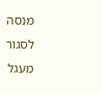מנסה לסגור מעגל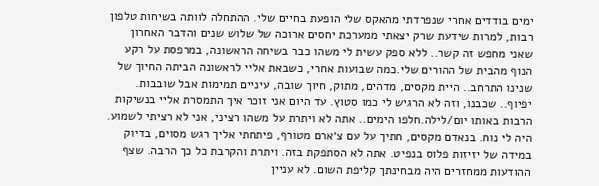ימים בודדים אחרי שנפרדתי מהאקס שלי הופעת בחיים שלי. ההתחלה לוותה בשיחות טלפון רבות, למרות שידעת שרק יצאתי ממערכת יחסים ארוכה של שלוש שנים והדבר האחרון שאני מחפש זה קשר.. ללא ספק עשית לי משהו כבר בשיחה הראשונה, במרפסת על רקע הנוף מהבית של ההורים שלי.כמה שבועות אחרי, כשבאת אליי לראשונה הביתה החיוך של שנינו התרחב.. היית מקסים, מדהים, מתוק, חיוך שובה, עיניים תמימות אבל שובבות. יפיוף.. שכבנו, וזה לא הרגיש לי כמו סטוץ. עד היום אני זוכר איך התמסרת אליי בנשיקות הרבות באותו יום/לילה.חלפו הימים.. אתה לא ויתרת על משהו רציני, אני לא רציתי לשמוע. היה לי נוח. בנאדם מקסים, חתיך על עם צ׳ארם מטורף, פיתחתי אליך רגש מסוים, בדיוק במידה של יזיזות פלוס בנפיט. אתה לא הסתפקת בזה. ויתרת והקרבת כל כך הרבה. שצף ההודעות ממחזרים היה מבחינתך קליפת השום. לא עניין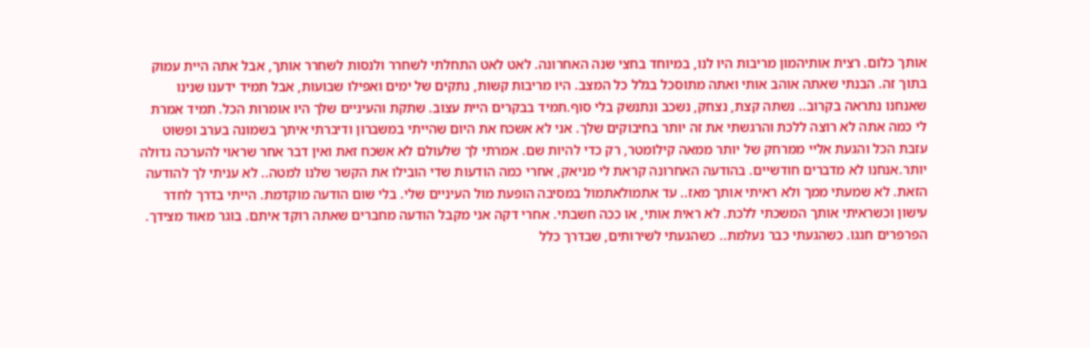אותך כלום. רצית אותיהמון מריבות היו לנו, במיוחד בחצי שנה האחרונה. לאט לאט התחלתי לשחרר ולנסות לשחרר אותך, אבל אתה היית עמוק בתוך זה. הבנתי שאתה אוהב אותי ואתה מתוסכל בגלל כל המצב. היו מריבות קשות, נתקים של ימים ואפילו שבועות, אבל תמיד ידענו שנינו שאנחנו נתראה בקרוב.. נשתה קצת, נצחק, נשכב ונתנשק בלי סוף.תמיד בבקרים היית עצוב. שתקת והעיניים שלך היו אומרות הכל. תמיד אמרת לי כמה אתה לא רוצה ללכת והרגשתי את זה יותר בחיבוקים שלך. אני לא אשכח את היום שהייתי במשברון ודיברתי איתך בשמונה בערב ופשוט עזבת הכל והגעת אליי ממרחק של יותר ממאה קילומטר, רק כדי להיות שם. אמרתי לך שלעולם לא אשכח זאת ואין דבר אחר שראוי להערכה גדולה יותר.אנחנו לא מדברים חודשיים. בהודעה האחרונה קראת לי מניאק, אחרי כמה הודעות שדי הובילו את הקשר שלנו למטה.. לא עניתי לך להודעה הזאת. לא שמעתי ממך ולא ראיתי אותך מאז.. עד אתמולאתמול במסיבה הופעת מול העיניים שלי. בלי שום הודעה מוקדמת. הייתי בדרך לחדר עישון וכשראיתי אותך המשכתי ללכת. לא ראית אותי, או ככה חשבתי. אחרי דקה אני מקבל הודעה מחברים שאתה רוקד איתם. בוגר מאוד מצידך. הפרפרים חגגו. כשהגעתי כבר נעלמת.. כשהגעתי לשירותים, שבדרך כלל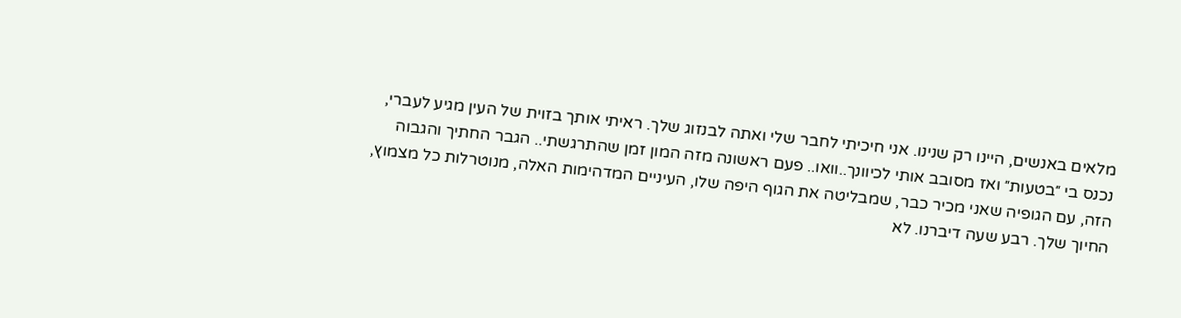מלאים באנשים, היינו רק שנינו. אני חיכיתי לחבר שלי ואתה לבנזוג שלך. ראיתי אותך בזוית של העין מגיע לעברי, נכנס בי ״בטעות״ ואז מסובב אותי לכיוונך..וואו.. פעם ראשונה מזה המון זמן שהתרגשתי.. הגבר החתיך והגבוה הזה, עם הגופיה שאני מכיר כבר, שמבליטה את הגוף היפה שלו, העיניים המדהימות האלה, מנוטרלות כל מצמוץ, החיוך שלך. רבע שעה דיברנו. לא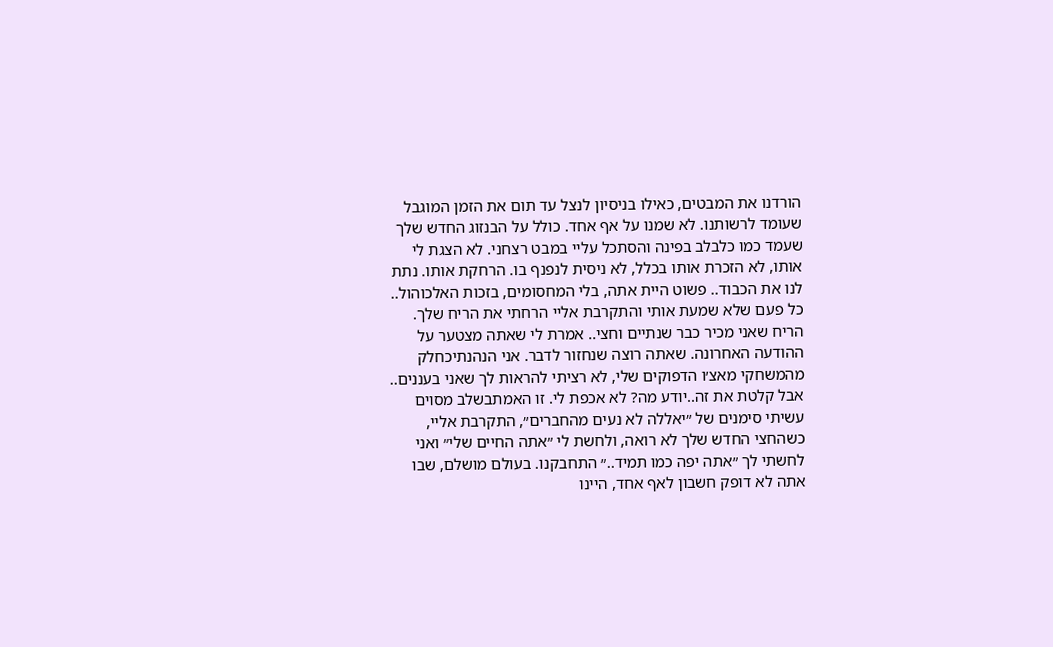הורדנו את המבטים, כאילו בניסיון לנצל עד תום את הזמן המוגבל שעומד לרשותנו. לא שמנו על אף אחד. כולל על הבנזוג החדש שלך שעמד כמו כלבלב בפינה והסתכל עליי במבט רצחני. לא הצגת לי אותו, לא הזכרת אותו בכלל, לא ניסית לנפנף בו. הרחקת אותו. נתת לנו את הכבוד.. פשוט היית אתה, בלי המחסומים, בזכות האלכוהול.. כל פעם שלא שמעת אותי והתקרבת אליי הרחתי את הריח שלך. הריח שאני מכיר כבר שנתיים וחצי.. אמרת לי שאתה מצטער על ההודעה האחרונה. שאתה רוצה שנחזור לדבר. אני הנהנתיכחלק מהמשחקי מאצ׳ו הדפוקים שלי, לא רציתי להראות לך שאני בעננים.. אבל קלטת את זה..יודע מה? לא אכפת לי. זו האמתבשלב מסוים עשיתי סימנים של ״יאללה לא נעים מהחברים״, התקרבת אליי, כשהחצי החדש שלך לא רואה, ולחשת לי ״אתה החיים שלי״ ואני לחשתי לך ״אתה יפה כמו תמיד..״ התחבקנו. בעולם מושלם, שבו אתה לא דופק חשבון לאף אחד, היינו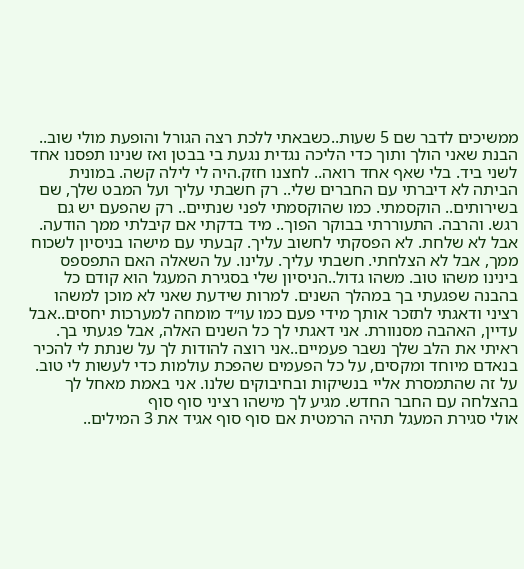ממשיכים לדבר שם 5 שעות..כשבאתי ללכת רצה הגורל והופעת מולי שוב.. הבנת שאני הולך ותוך כדי הליכה נגדית נגעת בי בבטן ואז שנינו תפסנו אחד לשני ביד. בלי שאף אחד רואה.. לחצנו חזק.היה לי לילה קשה. במונית הביתה לא דיברתי עם החברים שלי.. רק חשבתי עליך ועל המבט שלך, שם בשירותים.. הוקסמתי. כמו שהוקסמתי לפני שנתיים.. רק שהפעם יש גם רגש. והרבה. התעוררתי בבוקר הפוך.. מיד בדקתי אם קיבלתי ממך הודעה. אבל לא שלחת. לא הפסקתי לחשוב עליך. קבעתי עם מישהו בניסיון לשכוח ממך, אבל לא הצלחתי. חשבתי עליך. עלינו. על השאלה האם התפספס בינינו משהו טוב. משהו גדול..הניסיון שלי בסגירת המעגל הוא קודם כל בהבנה שפגעתי בך במהלך השנים. למרות שידעת שאני לא מוכן למשהו רציני ודאגתי לתזכר אותך מידי פעם כמו עו״ד מומחה למערכות יחסים..אבל עדיין, האהבה מסנוורת. אני דאגתי לך כל השנים האלה, אבל פגעתי בך. ראיתי את הלב שלך נשבר פעמיים..אני רוצה להודות לך על שנתת לי להכיר בנאדם מיוחד ומקסים, על כל הפעמים שהפכת עולמות כדי לעשות לי טוב. על זה שהתמסרת אליי בנשיקות ובחיבוקים שלנו. אני באמת מאחל לך בהצלחה עם החבר החדש. מגיע לך מישהו רציני סוף סוף
אולי סגירת המעגל תהיה הרמטית אם סוף סוף אגיד את 3 המילים..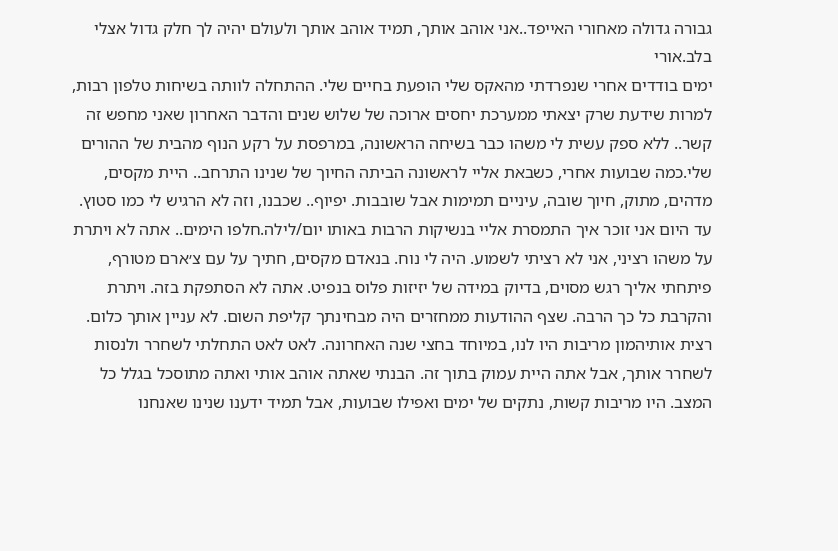גבורה גדולה מאחורי האייפד..אני אוהב אותך, תמיד אוהב אותך ולעולם יהיה לך חלק גדול אצלי בלב.אורי
ימים בודדים אחרי שנפרדתי מהאקס שלי הופעת בחיים שלי. ההתחלה לוותה בשיחות טלפון רבות, למרות שידעת שרק יצאתי ממערכת יחסים ארוכה של שלוש שנים והדבר האחרון שאני מחפש זה קשר.. ללא ספק עשית לי משהו כבר בשיחה הראשונה, במרפסת על רקע הנוף מהבית של ההורים שלי.כמה שבועות אחרי, כשבאת אליי לראשונה הביתה החיוך של שנינו התרחב.. היית מקסים, מדהים, מתוק, חיוך שובה, עיניים תמימות אבל שובבות. יפיוף.. שכבנו, וזה לא הרגיש לי כמו סטוץ. עד היום אני זוכר איך התמסרת אליי בנשיקות הרבות באותו יום/לילה.חלפו הימים.. אתה לא ויתרת על משהו רציני, אני לא רציתי לשמוע. היה לי נוח. בנאדם מקסים, חתיך על עם צ׳ארם מטורף, פיתחתי אליך רגש מסוים, בדיוק במידה של יזיזות פלוס בנפיט. אתה לא הסתפקת בזה. ויתרת והקרבת כל כך הרבה. שצף ההודעות ממחזרים היה מבחינתך קליפת השום. לא עניין אותך כלום. רצית אותיהמון מריבות היו לנו, במיוחד בחצי שנה האחרונה. לאט לאט התחלתי לשחרר ולנסות לשחרר אותך, אבל אתה היית עמוק בתוך זה. הבנתי שאתה אוהב אותי ואתה מתוסכל בגלל כל המצב. היו מריבות קשות, נתקים של ימים ואפילו שבועות, אבל תמיד ידענו שנינו שאנחנו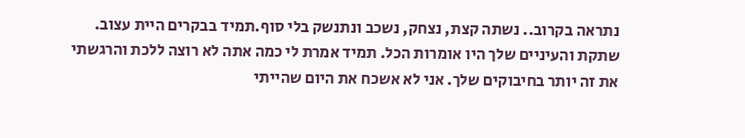נתראה בקרוב.. נשתה קצת, נצחק, נשכב ונתנשק בלי סוף.תמיד בבקרים היית עצוב. שתקת והעיניים שלך היו אומרות הכל. תמיד אמרת לי כמה אתה לא רוצה ללכת והרגשתי את זה יותר בחיבוקים שלך. אני לא אשכח את היום שהייתי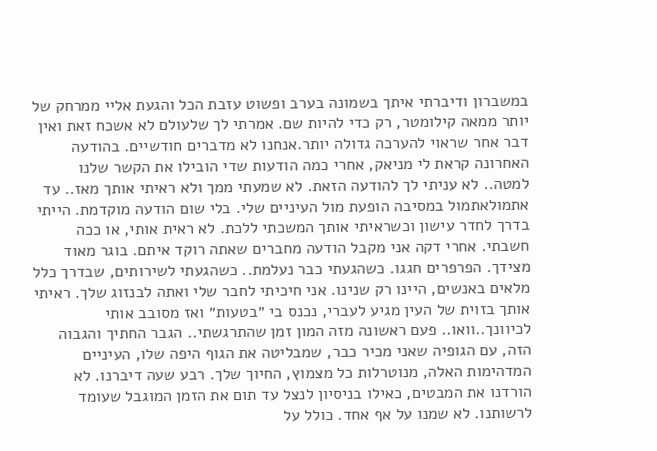במשברון ודיברתי איתך בשמונה בערב ופשוט עזבת הכל והגעת אליי ממרחק של יותר ממאה קילומטר, רק כדי להיות שם. אמרתי לך שלעולם לא אשכח זאת ואין דבר אחר שראוי להערכה גדולה יותר.אנחנו לא מדברים חודשיים. בהודעה האחרונה קראת לי מניאק, אחרי כמה הודעות שדי הובילו את הקשר שלנו למטה.. לא עניתי לך להודעה הזאת. לא שמעתי ממך ולא ראיתי אותך מאז.. עד אתמולאתמול במסיבה הופעת מול העיניים שלי. בלי שום הודעה מוקדמת. הייתי בדרך לחדר עישון וכשראיתי אותך המשכתי ללכת. לא ראית אותי, או ככה חשבתי. אחרי דקה אני מקבל הודעה מחברים שאתה רוקד איתם. בוגר מאוד מצידך. הפרפרים חגגו. כשהגעתי כבר נעלמת.. כשהגעתי לשירותים, שבדרך כלל מלאים באנשים, היינו רק שנינו. אני חיכיתי לחבר שלי ואתה לבנזוג שלך. ראיתי אותך בזוית של העין מגיע לעברי, נכנס בי ״בטעות״ ואז מסובב אותי לכיוונך..וואו.. פעם ראשונה מזה המון זמן שהתרגשתי.. הגבר החתיך והגבוה הזה, עם הגופיה שאני מכיר כבר, שמבליטה את הגוף היפה שלו, העיניים המדהימות האלה, מנוטרלות כל מצמוץ, החיוך שלך. רבע שעה דיברנו. לא הורדנו את המבטים, כאילו בניסיון לנצל עד תום את הזמן המוגבל שעומד לרשותנו. לא שמנו על אף אחד. כולל על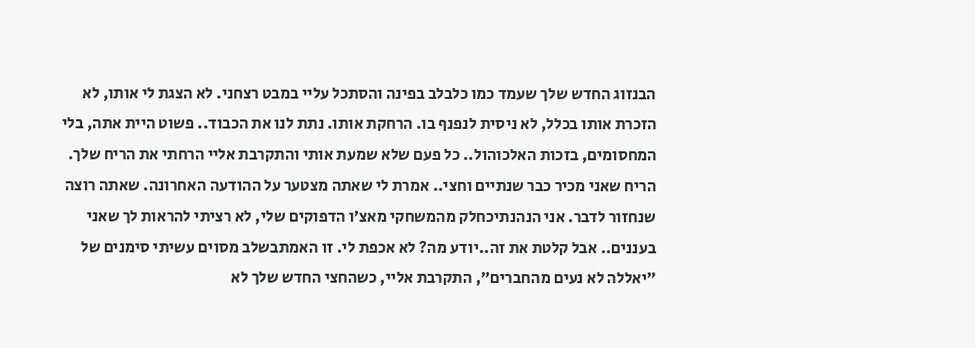הבנזוג החדש שלך שעמד כמו כלבלב בפינה והסתכל עליי במבט רצחני. לא הצגת לי אותו, לא הזכרת אותו בכלל, לא ניסית לנפנף בו. הרחקת אותו. נתת לנו את הכבוד.. פשוט היית אתה, בלי המחסומים, בזכות האלכוהול.. כל פעם שלא שמעת אותי והתקרבת אליי הרחתי את הריח שלך. הריח שאני מכיר כבר שנתיים וחצי.. אמרת לי שאתה מצטער על ההודעה האחרונה. שאתה רוצה שנחזור לדבר. אני הנהנתיכחלק מהמשחקי מאצ׳ו הדפוקים שלי, לא רציתי להראות לך שאני בעננים.. אבל קלטת את זה..יודע מה? לא אכפת לי. זו האמתבשלב מסוים עשיתי סימנים של ״יאללה לא נעים מהחברים״, התקרבת אליי, כשהחצי החדש שלך לא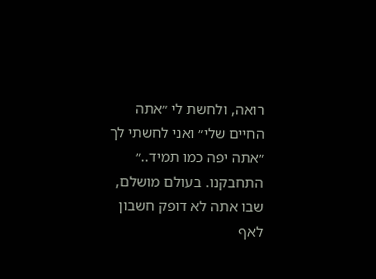רואה, ולחשת לי ״אתה החיים שלי״ ואני לחשתי לך ״אתה יפה כמו תמיד..״ התחבקנו. בעולם מושלם, שבו אתה לא דופק חשבון לאף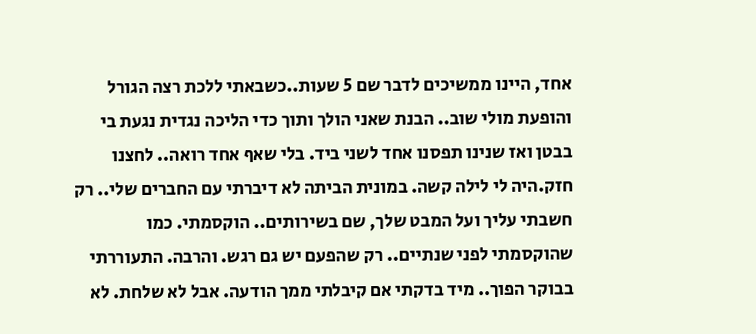אחד, היינו ממשיכים לדבר שם 5 שעות..כשבאתי ללכת רצה הגורל והופעת מולי שוב.. הבנת שאני הולך ותוך כדי הליכה נגדית נגעת בי בבטן ואז שנינו תפסנו אחד לשני ביד. בלי שאף אחד רואה.. לחצנו חזק.היה לי לילה קשה. במונית הביתה לא דיברתי עם החברים שלי.. רק חשבתי עליך ועל המבט שלך, שם בשירותים.. הוקסמתי. כמו שהוקסמתי לפני שנתיים.. רק שהפעם יש גם רגש. והרבה. התעוררתי בבוקר הפוך.. מיד בדקתי אם קיבלתי ממך הודעה. אבל לא שלחת. לא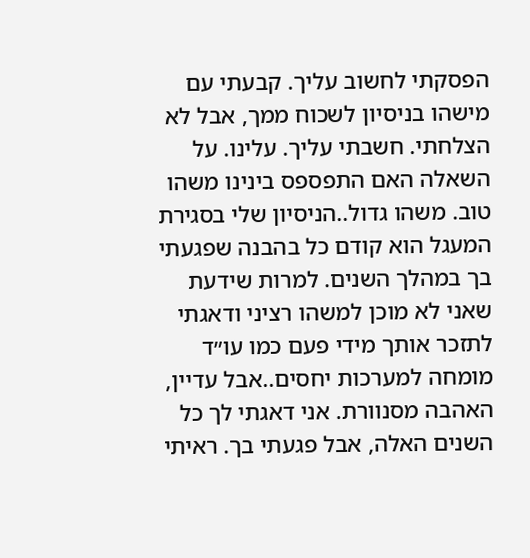הפסקתי לחשוב עליך. קבעתי עם מישהו בניסיון לשכוח ממך, אבל לא הצלחתי. חשבתי עליך. עלינו. על השאלה האם התפספס בינינו משהו טוב. משהו גדול..הניסיון שלי בסגירת המעגל הוא קודם כל בהבנה שפגעתי בך במהלך השנים. למרות שידעת שאני לא מוכן למשהו רציני ודאגתי לתזכר אותך מידי פעם כמו עו״ד מומחה למערכות יחסים..אבל עדיין, האהבה מסנוורת. אני דאגתי לך כל השנים האלה, אבל פגעתי בך. ראיתי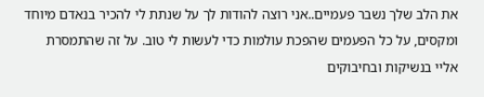את הלב שלך נשבר פעמיים..אני רוצה להודות לך על שנתת לי להכיר בנאדם מיוחד ומקסים, על כל הפעמים שהפכת עולמות כדי לעשות לי טוב. על זה שהתמסרת אליי בנשיקות ובחיבוקים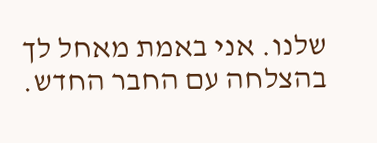שלנו. אני באמת מאחל לך בהצלחה עם החבר החדש.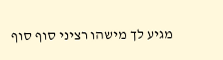מגיע לך מישהו רציני סוף סוף